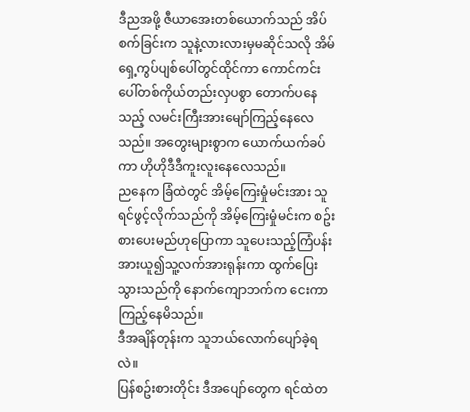ဒီညအဖို့ ဇီယာအေးတစ်ယောက်သည် အိပ်စက်ခြင်းက သူနဲ့လားလားမှမဆိုင်သလို အိမ်ရှေ့ကွပ်ပျစ်ပေါ်တွင်ထိုင်ကာ ကောင်ကင်းပေါ်တစ်ကိုယ်တည်းလှပစွာ တောက်ပနေသည့် လမင်းကြီးအားမျော်ကြည့်နေလေသည်။ အတွေးများစွာက ယောက်ယက်ခပ်ကာ ဟိုဟိုဒီဒီကူးလူးနေလေသည်။
ညနေက ခြံထဲတွင် အိမ့်ကြေးမှုံမင်းအား သူရင်ဖွင့်လိုက်သည်ကို အိမ့်ကြေးမှုံမင်းက စဥ်းစားပေးမည်ဟုပြောကာ သူပေးသည့်ကြံပန်းအားယူ၍သူ့လက်အားရုန်းကာ ထွက်ပြေးသွားသည်ကို နောက်ကျောဘက်က ငေးကာကြည့်နေမိသည်။
ဒီအချိန်တုန်းက သူဘယ်လောက်ပျော်ခဲ့ရလဲ။
ပြန်စဥ်းစားတိုင်း ဒီအပျော်တွေက ရင်ထဲတ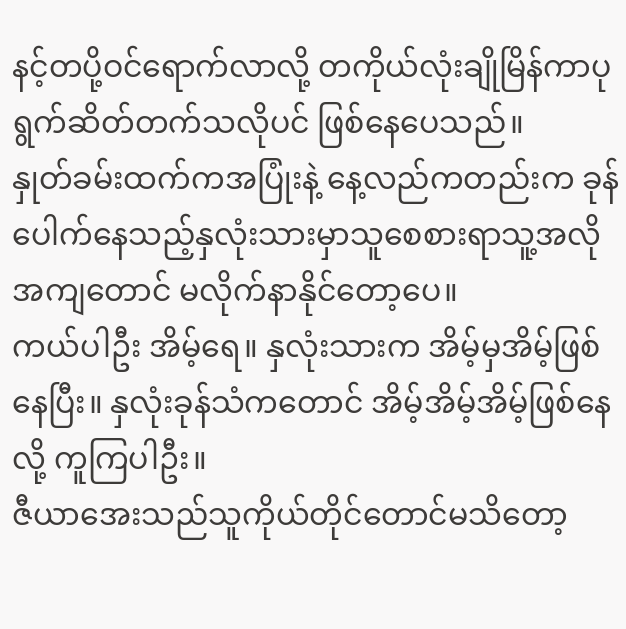နင့်တပို့ဝင်ရောက်လာလို့ တကိုယ်လုံးချိုမြိန်ကာပုရွက်ဆိတ်တက်သလိုပင် ဖြစ်နေပေသည်။
နှုတ်ခမ်းထက်ကအပြုံးနဲ့ နေ့လည်ကတည်းက ခုန်ပေါက်နေသည့်နှလုံးသားမှာသူစေစားရာသူ့အလိုအကျတောင် မလိုက်နာနိုင်တော့ပေ။
ကယ်ပါဦး အိမ့်ရေ။ နှလုံးသားက အိမ့်မှအိမ့်ဖြစ်နေပြီး။ နှလုံးခုန်သံကတောင် အိမ့်အိမ့်အိမ့်ဖြစ်နေလို့ ကူကြပါဦး။
ဇီယာအေးသည်သူကိုယ်တိုင်တောင်မသိတော့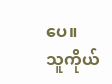ပေ။
သူကိုယ်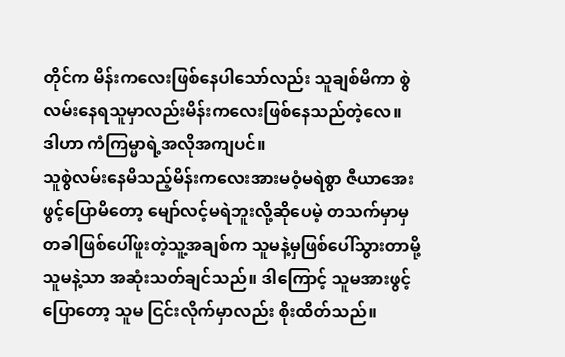တိုင်က မိန်းကလေးဖြစ်နေပါသော်လည်း သူချစ်မိကာ စွဲလမ်းနေရသူမှာလည်းမိန်းကလေးဖြစ်နေသည်တဲ့လေ။
ဒါဟာ ကံကြမ္မာရဲ့အလိုအကျပင်။
သူစွဲလမ်းနေမိသည့်မိန်းကလေးအားမဝံ့မရဲစွာ ဇီယာအေး ဖွင့်ပြောမိတော့ မျော်လင့်မရဲဘူးလို့ဆိုပေမဲ့ တသက်မှာမှ တခါဖြစ်ပေါ်ဖူးတဲ့သူ့အချစ်က သူမနဲ့မှဖြစ်ပေါ်သွားတာမို့ သူမနဲ့သာ အဆုံးသတ်ချင်သည်။ ဒါကြောင့် သူမအားဖွင့်ပြောတော့ သူမ ငြင်းလိုက်မှာလည်း စိုးထိတ်သည်။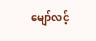မျော်လင့်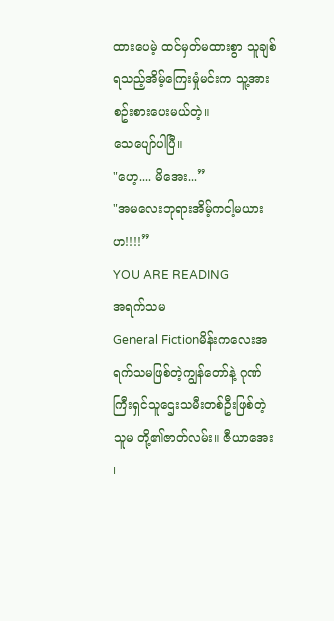ထားပေမဲ့ ထင်မှတ်မထားစွာ သူချစ်ရသည့်အိမ့်ကြေးမှုံမင်းက သူ့အားစဥ်းစားပေးမယ်တဲ့။
သေပျော်ပါပြီ။
"ဟေ့.... မိအေး...”
"အမလေးဘုရားအိမ့်ကငါ့မယားဟ!!!!”
YOU ARE READING
အရက်သမ
General Fictionမိန်းကလေးအရက်သမဖြစ်တဲ့ကျွန်တော်နဲ့ ဂုဏ်ကြီးရှင်သူဌေးသမီးတစ်ဦးဖြစ်တဲ့သူမ တို့၏ဇာတ်လမ်း။ ဇီယာအေး ၊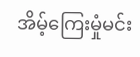အိမ့်ကြေးမှုံမင်း